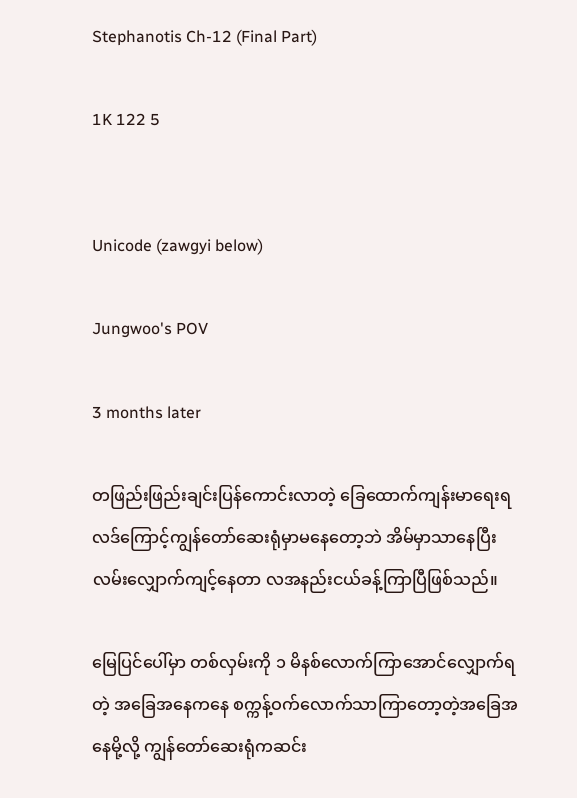Stephanotis Ch-12 (Final Part)

1K 122 5


Unicode (zawgyi below)

Jungwoo's POV

3 months later

တဖြည်းဖြည်းချင်းပြန်ကောင်းလာတဲ့ ခြေထောက်ကျန်းမာရေးရလဒ်ကြောင့်ကျွန်တော်ဆေးရုံမှာမနေတော့ဘဲ အိမ်မှာသာနေပြီး လမ်းလျှောက်ကျင့်နေတာ လအနည်းငယ်ခန့်ကြာပြီဖြစ်သည်။

မြေပြင်ပေါ်မှာ တစ်လှမ်းကို ၁ မိနစ်လောက်ကြာအောင်လျှောက်ရတဲ့ အခြေအနေကနေ စက္ကန့်ဝက်လောက်သာကြာတော့တဲ့အခြေအနေမို့လို့ ကျွန်တော်ဆေးရုံကဆင်း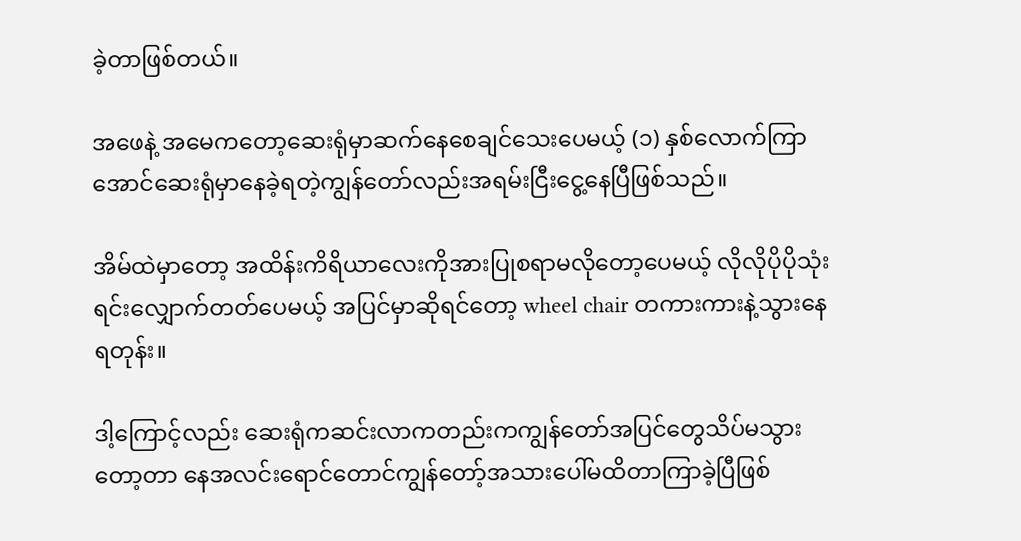ခဲ့တာဖြစ်တယ်။

အဖေနဲ့ အမေကတော့ဆေးရုံမှာဆက်နေစေချင်သေးပေမယ့် (၁) နှစ်လောက်ကြာအောင်ဆေးရုံမှာနေခဲ့ရတဲ့ကျွန်တော်လည်းအရမ်းငြီးငွေ့နေပြီဖြစ်သည်။

အိမ်ထဲမှာတော့ အထိန်းကိရိယာလေးကိုအားပြုစရာမလိုတော့ပေမယ့် လိုလိုပိုပိုသုံးရင်းလျှောက်တတ်ပေမယ့် အပြင်မှာဆိုရင်တော့ wheel chair တကားကားနဲ့သွားနေရတုန်း။

ဒါ့ကြောင့်လည်း ဆေးရုံကဆင်းလာကတည်းကကျွန်တော်အပြင်တွေသိပ်မသွားတော့တာ နေအလင်းရောင်တောင်ကျွန်တော့်အသားပေါ်မထိတာကြာခဲ့ပြီဖြစ်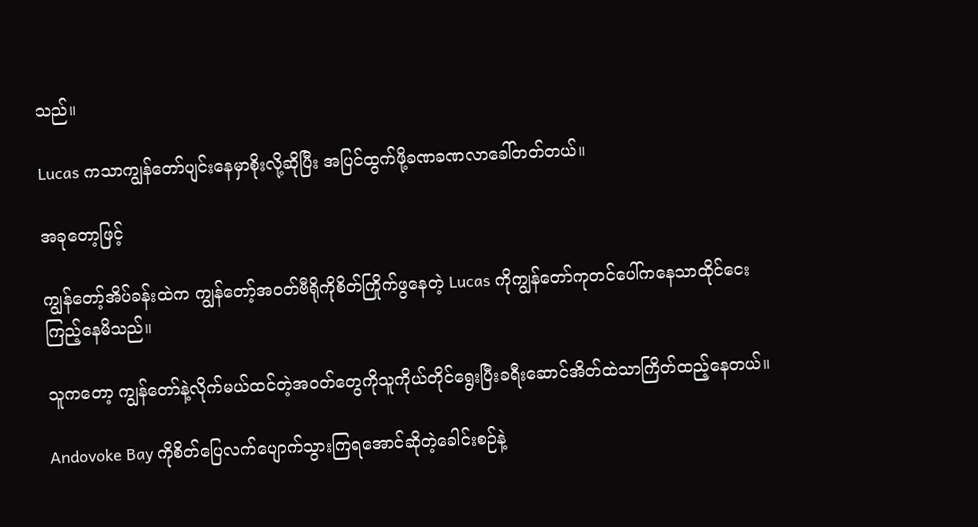သည်။

Lucas ကသာကျွန်တော်ပျင်းနေမှာစိုးလို့ဆိုပြီး အပြင်ထွက်ဖို့ခဏခဏလာခေါ်တတ်တယ်။

အခုတော့ဖြင့်

ကျွန်တော့်အိပ်ခန်းထဲက ကျွန်တော့်အဝတ်ဗီရိုကိုစိတ်ကြိုက်ဖွနေတဲ့ Lucas ကိုကျွန်တော်ကုတင်ပေါ်ကနေသာထိုင်ငေးကြည့်နေမိသည်။

သူကတော့ ကျွန်တော်နဲ့လိုက်မယ်ထင်တဲ့အဝတ်တွေကိုသူကိုယ်တိုင်ရွေးပြီးခရီးဆောင်အိတ်ထဲသာကြိတ်ထည့်နေတယ်။

Andovoke Bay ကိုစိတ်ပြေလက်ပျောက်သွားကြရအောင်ဆိုတဲ့ခေါင်းစဉ်နဲ့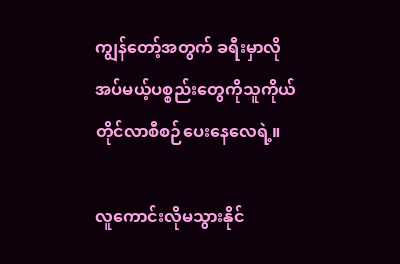ကျွန်တော့်အတွက် ခရီးမှာလိုအပ်မယ့်ပစ္စည်းတွေကိုသူကိုယ်တိုင်လာစီစဉ်ပေးနေလေရဲ့။

လူကောင်းလိုမသွားနိုင်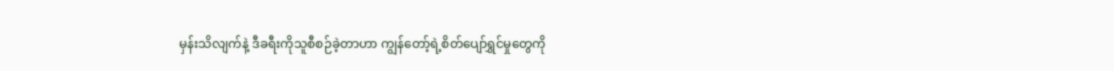မှန်းသိလျက်နဲ့ ဒီခရီးကိုသူစီစဉ်ခဲ့တာဟာ ကျွန်တော့်ရဲ့စိတ်ပျော်ရွှင်မှုတွေကို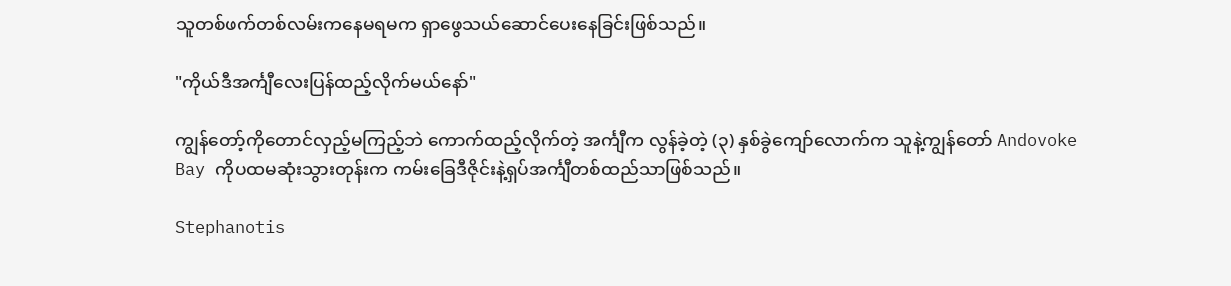သူတစ်ဖက်တစ်လမ်းကနေမရမက ရှာဖွေသယ်ဆောင်ပေးနေခြင်းဖြစ်သည်။

"ကိုယ်ဒီအင်္ကျီလေးပြန်ထည့်လိုက်မယ်နော်"

ကျွန်တော့်ကိုတောင်လှည့်မကြည့်ဘဲ ကောက်ထည့်လိုက်တဲ့ အင်္ကျီက လွန်ခဲ့တဲ့ (၃) နှစ်ခွဲကျော်လောက်က သူနဲ့ကျွန်တော် Andovoke Bay ကိုပထမဆုံးသွားတုန်းက ကမ်းခြေဒီဇိုင်းနဲ့ရှပ်အင်္ကျီတစ်ထည်သာဖြစ်သည်။

Stephanotis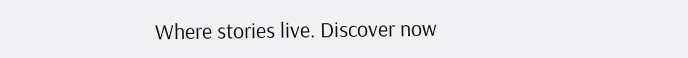Where stories live. Discover now